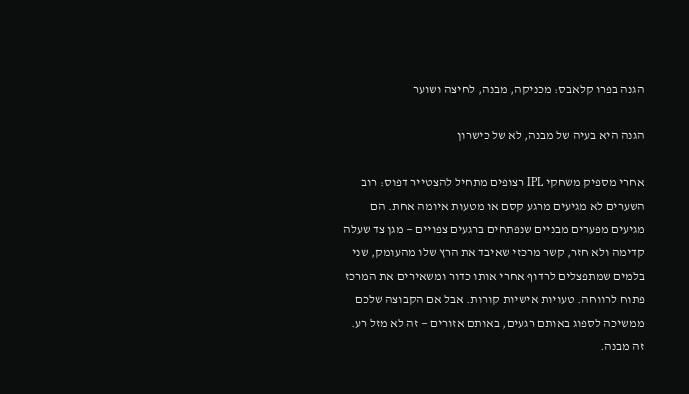הגנה בפרו קלאבס: מכניקה, מבנה, לחיצה ושוער

הגנה היא בעיה של מבנה, לא של כישרון

אחרי מספיק משחקי IPL רצופים מתחיל להצטייר דפוס: רוב השערים לא מגיעים מרגע קסם או מטעות איומה אחת. הם מגיעים מפערים מבניים שנפתחים ברגעים צפויים — מגן צד שעלה קדימה ולא חזר, קשר מרכזי שאיבד את הרץ שלו מהעומק, שני בלמים שמתפצלים לרדוף אחרי אותו כדור ומשאירים את המרכז פתוח לרווחה. טעויות אישיות קורות. אבל אם הקבוצה שלכם ממשיכה לספוג באותם רגעים, באותם אזורים — זה לא מזל רע. זה מבנה.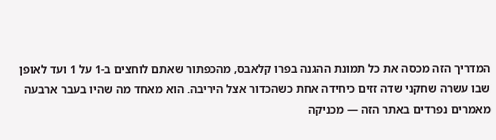המדריך הזה מכסה את כל תמונת ההגנה בפרו קלאבס, מהכפתור שאתם לוחצים ב-1 על 1 ועד לאופן שבו עשרה שחקני שדה זזים כיחידה אחת כשהכדור אצל היריבה. הוא מאחד מה שהיו בעבר ארבעה מאמרים נפרדים באתר הזה — מכניקה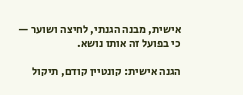אישית, מבנה הגנתי, לחיצה ושוער — כי בפועל זה אותו נושא.

הגנה אישית: קונטיין קודם, תיקול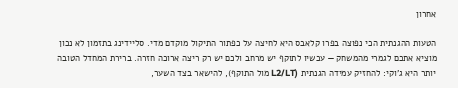אחרון

הטעות ההגנתית הכי נפוצה בפרו קלאבס היא לחיצה על כפתור התיקול מוקדם מדי. סליידינג בתזמון לא נכון מוציא אתכם לגמרי מהמשחק — עכשיו לתוקף יש מרחב ולכם יש רק ריצה ארוכה חזרה. ברירת המחדל הטובה יותר היא ג'וקי: להחזיק עמידה הגנתית (L2/LT מול התוקף), להישאר בצד השער,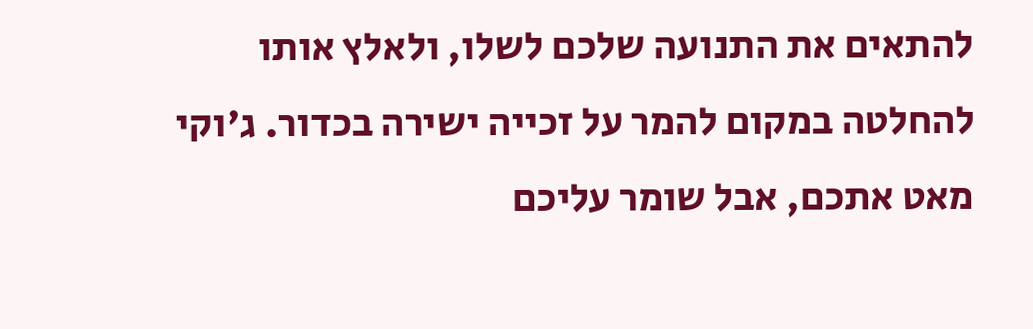להתאים את התנועה שלכם לשלו, ולאלץ אותו להחלטה במקום להמר על זכייה ישירה בכדור. ג'וקי מאט אתכם, אבל שומר עליכם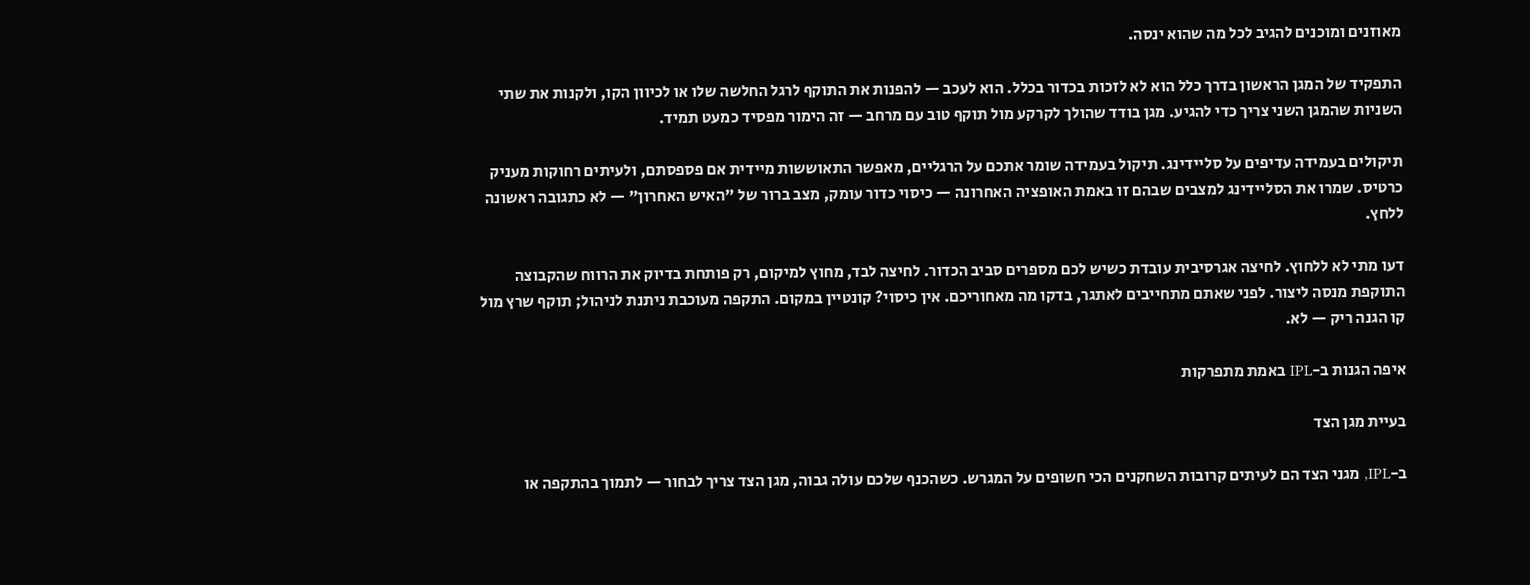מאוזנים ומוכנים להגיב לכל מה שהוא ינסה.

התפקיד של המגן הראשון בדרך כלל הוא לא לזכות בכדור בכלל. הוא לעכב — להפנות את התוקף לרגל החלשה שלו או לכיוון הקו, ולקנות את שתי השניות שהמגן השני צריך כדי להגיע. מגן בודד שהולך לקרקע מול תוקף טוב עם מרחב — זה הימור מפסיד כמעט תמיד.

תיקולים בעמידה עדיפים על סליידינג. תיקול בעמידה שומר אתכם על הרגליים, מאפשר התאוששות מיידית אם פספסתם, ולעיתים רחוקות מעניק כרטיס. שמרו את הסליידינג למצבים שבהם זו באמת האופציה האחרונה — כיסוי כדור עומק, מצב ברור של "האיש האחרון" — לא כתגובה ראשונה ללחץ.

דעו מתי לא ללחוץ. לחיצה אגרסיבית עובדת כשיש לכם מספרים סביב הכדור. לחיצה לבד, מחוץ למיקום, רק פותחת בדיוק את הרווח שהקבוצה התוקפת מנסה ליצור. לפני שאתם מתחייבים לאתגר, בדקו מה מאחוריכם. אין כיסוי? קונטיין במקום. התקפה מעוכבת ניתנת לניהול; תוקף שרץ מול קו הגנה ריק — לא.

איפה הגנות ב-IPL באמת מתפרקות

בעיית מגן הצד

ב-IPL, מגני הצד הם לעיתים קרובות השחקנים הכי חשופים על המגרש. כשהכנף שלכם עולה גבוה, מגן הצד צריך לבחור — לתמוך בהתקפה או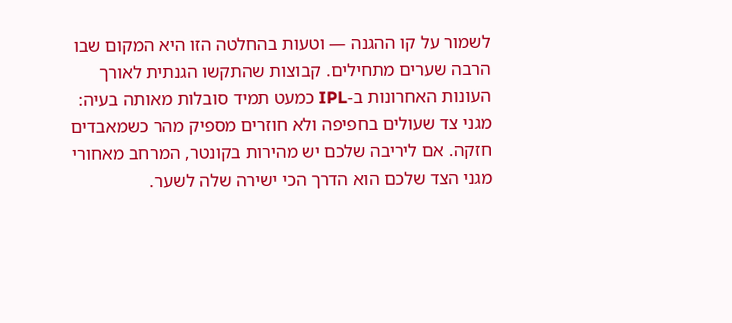לשמור על קו ההגנה — וטעות בהחלטה הזו היא המקום שבו הרבה שערים מתחילים. קבוצות שהתקשו הגנתית לאורך העונות האחרונות ב-IPL כמעט תמיד סובלות מאותה בעיה: מגני צד שעולים בחפיפה ולא חוזרים מספיק מהר כשמאבדים חזקה. אם ליריבה שלכם יש מהירות בקונטר, המרחב מאחורי מגני הצד שלכם הוא הדרך הכי ישירה שלה לשער.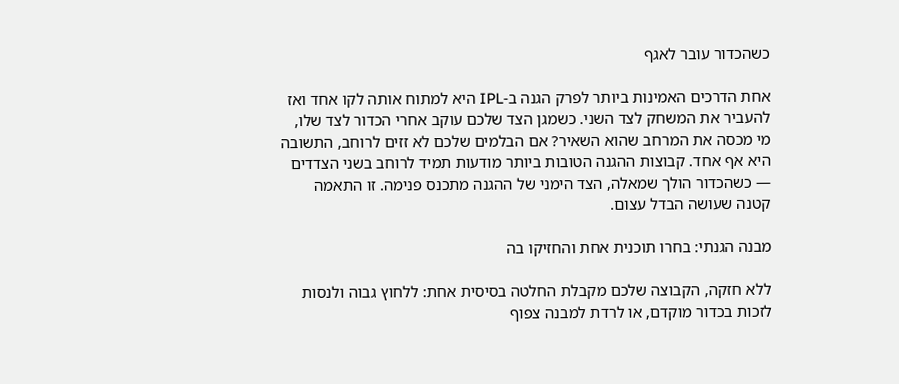כשהכדור עובר לאגף

אחת הדרכים האמינות ביותר לפרק הגנה ב-IPL היא למתוח אותה לקו אחד ואז להעביר את המשחק לצד השני. כשמגן הצד שלכם עוקב אחרי הכדור לצד שלו, מי מכסה את המרחב שהוא השאיר? אם הבלמים שלכם לא זזים לרוחב, התשובה היא אף אחד. קבוצות ההגנה הטובות ביותר מודעות תמיד לרוחב בשני הצדדים — כשהכדור הולך שמאלה, הצד הימני של ההגנה מתכנס פנימה. זו התאמה קטנה שעושה הבדל עצום.

מבנה הגנתי: בחרו תוכנית אחת והחזיקו בה

ללא חזקה, הקבוצה שלכם מקבלת החלטה בסיסית אחת: ללחוץ גבוה ולנסות לזכות בכדור מוקדם, או לרדת למבנה צפוף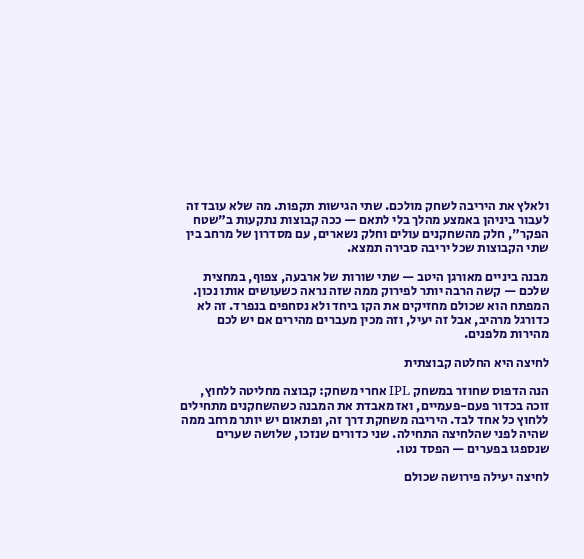ולאלץ את היריבה לשחק מולכם. שתי הגישות תקפות. מה שלא עובד זה לעבור ביניהן באמצע מהלך בלי לתאם — ככה קבוצות נתקעות ב"שטח הפקר", חלק מהשחקנים עולים וחלק נשארים, עם מסדרון של מרחב בין שתי הקבוצות שכל יריבה סבירה תמצא.

מבנה ביניים מאורגן היטב — שתי שורות של ארבעה, צפוף, במחצית שלכם — קשה הרבה יותר לפירוק ממה שזה נראה כשעושים אותו נכון. המפתח הוא שכולם מחזיקים את הקו ביחד ולא נסחפים בנפרד. זה לא כדורגל מרהיב, אבל זה יעיל, וזה מכין מעברים מהירים אם יש לכם מהירות מלפנים.

לחיצה היא החלטה קבוצתית

הנה הדפוס שחוזר במשחק IPL אחרי משחק: קבוצה מחליטה ללחוץ, זוכה בכדור פעם-פעמיים, ואז מאבדת את המבנה כשהשחקנים מתחילים ללחוץ כל אחד לבד. היריבה משחקת דרך זה, ופתאום יש יותר מרחב ממה שהיה לפני שהלחיצה התחילה. שני כדורים שנזכו, שלושה שערים שנספגו בפערים — הפסד נטו.

לחיצה יעילה פירושה שכולם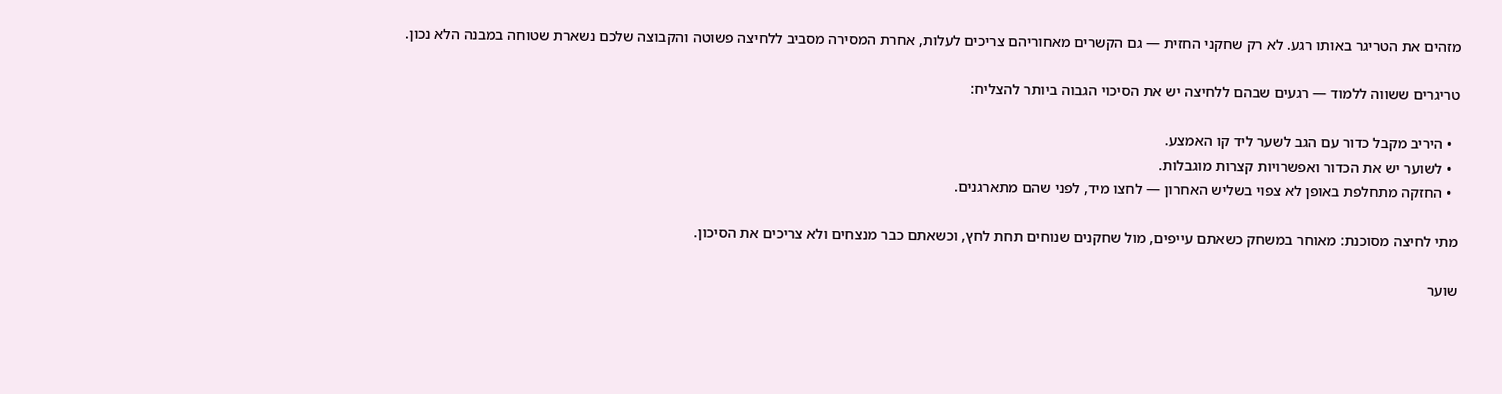מזהים את הטריגר באותו רגע. לא רק שחקני החזית — גם הקשרים מאחוריהם צריכים לעלות, אחרת המסירה מסביב ללחיצה פשוטה והקבוצה שלכם נשארת שטוחה במבנה הלא נכון.

טריגרים ששווה ללמוד — רגעים שבהם ללחיצה יש את הסיכוי הגבוה ביותר להצליח:

  • היריב מקבל כדור עם הגב לשער ליד קו האמצע.
  • לשוער יש את הכדור ואפשרויות קצרות מוגבלות.
  • החזקה מתחלפת באופן לא צפוי בשליש האחרון — לחצו מיד, לפני שהם מתארגנים.

מתי לחיצה מסוכנת: מאוחר במשחק כשאתם עייפים, מול שחקנים שנוחים תחת לחץ, וכשאתם כבר מנצחים ולא צריכים את הסיכון.

שוער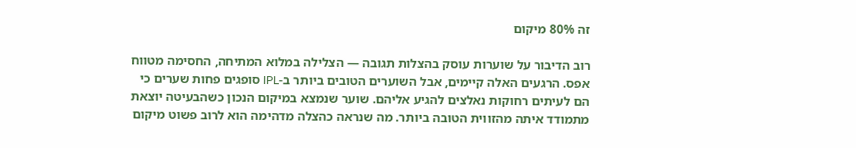זה 80% מיקום

רוב הדיבור על שוערות עוסק בהצלות תגובה — הצלילה במלוא המתיחה, החסימה מטווח אפס. הרגעים האלה קיימים, אבל השוערים הטובים ביותר ב-IPL סופגים פחות שערים כי הם לעיתים רחוקות נאלצים להגיע אליהם. שוער שנמצא במיקום הנכון כשהבעיטה יוצאת מתמודד איתה מהזווית הטובה ביותר. מה שנראה כהצלה מדהימה הוא לרוב פשוט מיקום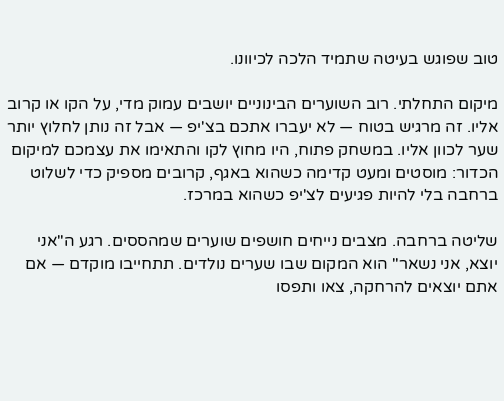טוב שפוגש בעיטה שתמיד הלכה לכיוונו.

מיקום התחלתי. רוב השוערים הבינוניים יושבים עמוק מדי, על הקו או קרוב אליו. זה מרגיש בטוח — לא יעברו אתכם בצ'יפ — אבל זה נותן לחלוץ יותר שער לכוון אליו. במשחק פתוח, היו מחוץ לקו והתאימו את עצמכם למיקום הכדור: מוסטים ומעט קדימה כשהוא באגף, קרובים מספיק כדי לשלוט ברחבה בלי להיות פגיעים לצ'יפ כשהוא במרכז.

שליטה ברחבה. מצבים נייחים חושפים שוערים שמהססים. רגע ה"אני יוצא, אני נשאר" הוא המקום שבו שערים נולדים. תתחייבו מוקדם — אם אתם יוצאים להרחקה, צאו ותפסו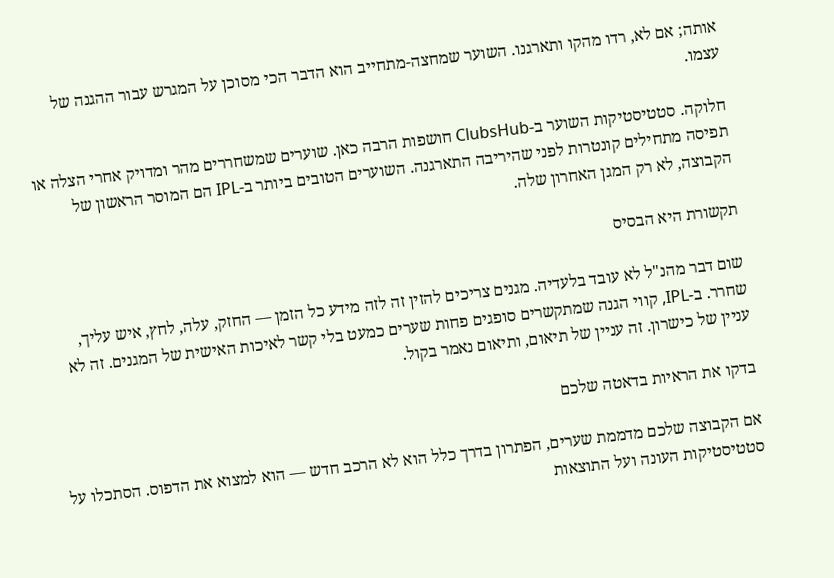אותה; אם לא, רדו מהקו ותארגנו. השוער שמחצה-מתחייב הוא הדבר הכי מסוכן על המגרש עבור ההגנה של עצמו.

חלוקה. סטטיסטיקות השוער ב-ClubsHub חושפות הרבה כאן. שוערים שמשחררים מהר ומדויק אחרי הצלה או תפיסה מתחילים קונטרות לפני שהיריבה התארגנה. השוערים הטובים ביותר ב-IPL הם המוסר הראשון של הקבוצה, לא רק המגן האחרון שלה.

תקשורת היא הבסיס

שום דבר מהנ"ל לא עובד בלעדיה. מגנים צריכים להזין זה לזה מידע כל הזמן — החזק, עלה, לחץ, איש עליך, שחרר. ב-IPL, קווי הגנה שמתקשרים סופגים פחות שערים כמעט בלי קשר לאיכות האישית של המגנים. זה לא עניין של כישרון. זה עניין של תיאום, ותיאום נאמר בקול.

בדקו את הראיות בדאטה שלכם

אם הקבוצה שלכם מדממת שערים, הפתרון בדרך כלל הוא לא הרכב חדש — הוא למצוא את הדפוס. הסתכלו על סטטיסטיקות העונה ועל התוצאות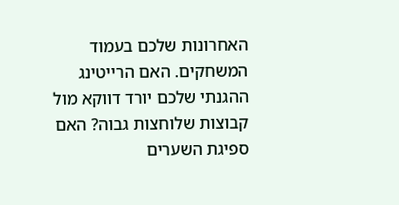האחרונות שלכם בעמוד המשחקים. האם הרייטינג ההגנתי שלכם יורד דווקא מול קבוצות שלוחצות גבוה? האם ספיגת השערים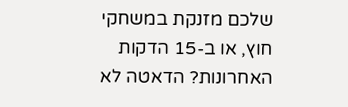שלכם מזנקת במשחקי חוץ, או ב-15 הדקות האחרונות? הדאטה לא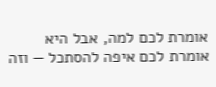אומרת לכם למה, אבל היא אומרת לכם איפה להסתכל — וזה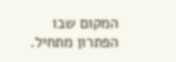המקום שבו הפתרון מתחיל.